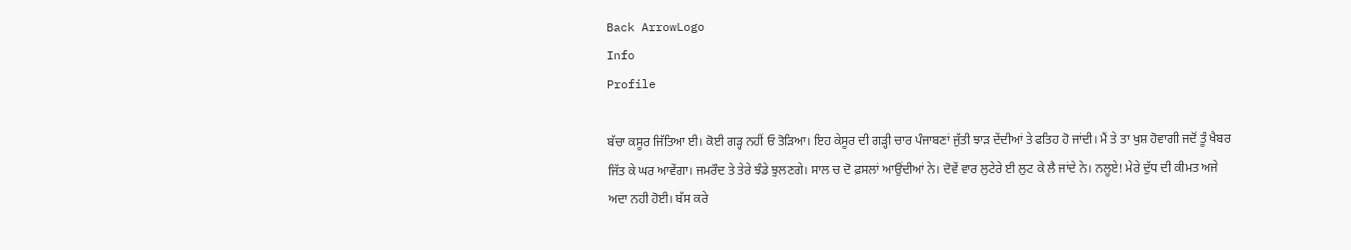Back ArrowLogo
Info
Profile

ਬੱਚਾ ਕਸੂਰ ਜਿੱਤਿਆ ਈ। ਕੋਈ ਗੜ੍ਹ ਨਹੀਂ ਓ ਤੋੜਿਆ। ਇਹ ਕੇਸੂਰ ਦੀ ਗੜ੍ਹੀ ਚਾਰ ਪੰਜਾਬਣਾਂ ਜੁੱਤੀ ਝਾੜ ਦੇਂਦੀਆਂ ਤੇ ਫਤਿਹ ਹੋ ਜਾਂਦੀ। ਮੈਂ ਤੇ ਤਾ ਖੁਸ਼ ਹੋਵਾਗੀ ਜਦੋਂ ਤੂੰ ਖੈਬਰ ਜਿੱਤ ਕੇ ਘਰ ਆਵੇਂਗਾ। ਜਮਰੌਦ ਤੇ ਤੇਰੇ ਝੰਡੇ ਝੁਲਣਗੇ। ਸਾਲ ਚ ਦੋ ਫ਼ਸਲਾਂ ਆਉਂਦੀਆਂ ਨੇ। ਦੋਵੇਂ ਵਾਰ ਲੁਟੇਰੇ ਈ ਲੁਟ ਕੇ ਲੈ ਜਾਂਦੇ ਨੇ। ਨਲੂਏ! ਮੇਰੇ ਦੁੱਧ ਦੀ ਕੀਮਤ ਅਜੇ ਅਦਾ ਨਹੀ ਹੋਈ। ਬੱਸ ਕਰੇ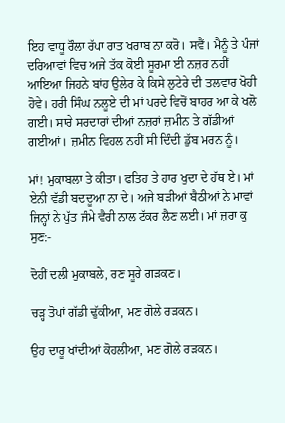ਇਹ ਵਾਧੂ ਰੌਲਾ ਰੱਪਾ ਰਾਤ ਖਰਾਬ ਨਾ ਕਰੋ। ਸਵੈਂ। ਮੈਨੂੰ ਤੇ ਪੰਜਾਂ ਦਰਿਆਵਾਂ ਵਿਚ ਅਜੇ ਤੱਕ ਕੋਈ ਸੂਰਮਾ ਈ ਨਜ਼ਰ ਨਹੀਂ ਆਇਆ ਜਿਹਨੇ ਬਾਂਹ ਉਲੇਰ ਕੇ ਕਿਸੇ ਲੁਟੇਰੇ ਦੀ ਤਲਵਾਰ ਖੋਹੀ ਹੋਵੇ। ਹਰੀ ਸਿੰਘ ਨਲੂਏ ਦੀ ਮਾਂ ਪਰਦੇ ਵਿਚੋਂ ਬਾਹਰ ਆ ਕੇ ਖਲੋ ਗਈ। ਸਾਰੇ ਸਰਦਾਰਾਂ ਦੀਆਂ ਨਜ਼ਰਾਂ ਜ਼ਮੀਨ ਤੇ ਗੱਡੀਆਂ ਗਈਆਂ। ਜ਼ਮੀਨ ਵਿਹਲ ਨਹੀਂ ਸੀ ਦਿੰਦੀ ਡੁੱਬ ਮਰਨ ਨੂੰ।

ਮਾਂ! ਮੁਕਾਬਲਾ ਤੇ ਕੀਤਾ। ਫਤਿਹ ਤੇ ਹਾਰ ਖੁਦਾ ਦੇ ਹੱਥ ਏ। ਮਾਂ ਏਨੀ ਵੱਡੀ ਬਦਦੂਆ ਨਾ ਦੇ। ਅਜੇ ਬੜੀਆਂ ਬੈਠੀਆਂ ਨੇ ਮਾਵਾਂ ਜਿਨ੍ਹਾਂ ਨੇ ਪੁੱਤ ਜੰਮੇ ਵੈਰੀ ਨਾਲ ਟੱਕਰ ਲੈਣ ਲਈ। ਮਾਂ ਜ਼ਰਾ ਕੁ ਸੁਣ:-

ਦੋਹੀਂ ਦਲੀ ਮੁਕਾਬਲੇ, ਰਣ ਸੂਰੇ ਗੜਕਣ।

ਚੜ੍ਹ ਤੋਪਾਂ ਗੱਡੀ ਢੁੱਕੀਆ, ਮਣ ਗੋਲੇ ਰੜਕਨ।

ਉਹ ਦਾਰੂ ਖਾਂਦੀਆਂ ਕੋਹਲੀਆ, ਮਣ ਗੋਲੇ ਰੜਕਨ।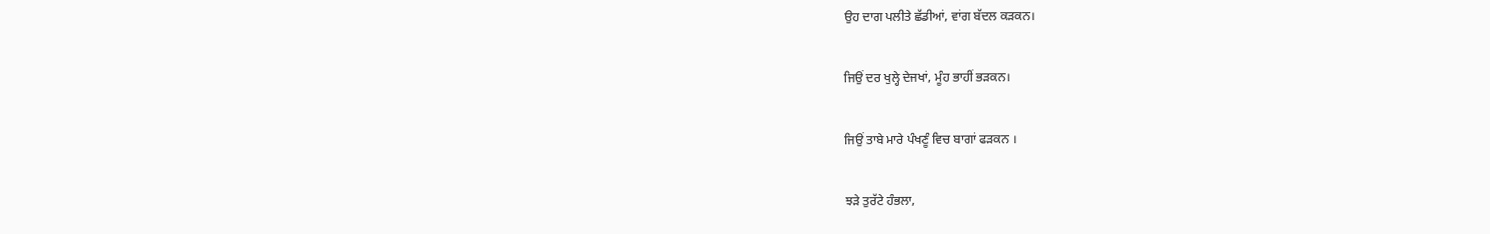ਉਹ ਦਾਗ ਪਲੀਤੇ ਛੱਡੀਆਂ, ਵਾਂਗ ਬੱਦਲ ਕੜਕਨ।

ਜਿਉਂ ਦਰ ਖੁਲ੍ਹੇ ਦੇਜਖਾਂ, ਮੂੰਹ ਭਾਹੀਂ ਭੜਕਨ।

ਜਿਉਂ ਤਾਬੇ ਮਾਰੇ ਪੰਖਣੂੰ ਵਿਚ ਬਾਗਾਂ ਫੜਕਨ ।

ਝੜੇ ਤੁਰੱਟੇ ਹੰਭਲਾ,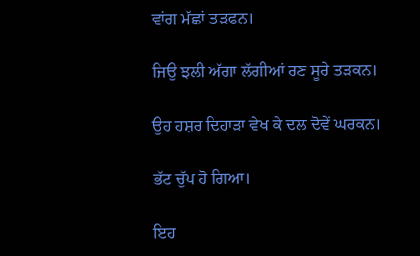ਵਾਂਗ ਮੱਛਾਂ ਤੜਫਨ।

ਜਿਉ ਝਲੀ ਅੱਗਾ ਲੱਗੀਆਂ ਰਣ ਸੂਰੇ ਤੜਕਨ।

ਉਹ ਹਸ਼ਰ ਦਿਹਾੜਾ ਵੇਖ ਕੇ ਦਲ ਦੋਵੇਂ ਘਰਕਨ।

ਭੱਟ ਚੁੱਪ ਹੋ ਗਿਆ।

ਇਹ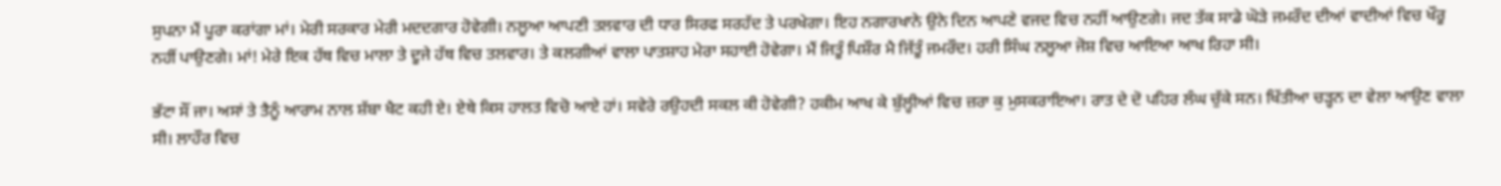ਸੁਪਨਾ ਮੈਂ ਪੂਰਾ ਕਰਾਂਗਾ ਮਾਂ। ਮੇਰੀ ਸਰਕਾਰ ਮੇਰੀ ਮਦਦਗਾਰ ਹੋਵੇਗੀ। ਨਲੂਆ ਆਪਣੀ ਤਲਵਾਰ ਦੀ ਧਾਰ ਸਿਰਫ ਸਰਹੱਦ ਤੇ ਪਰਖੇਗਾ। ਇਹ ਨਗਾਰਖਾਨੇ ਉਨੇ ਦਿਨ ਆਪਣੇ ਵਜਦ ਵਿਚ ਨਹੀਂ ਆਉਣਗੇ। ਜਦ ਤੱਕ ਸਾਡੇ ਘੋੜੇ ਜਮਰੌਦ ਦੀਆਂ ਵਾਦੀਆਂ ਵਿਚ ਖੌਰੂ ਨਹੀਂ ਪਾਉਣਗੇ। ਮਾਂ! ਮੇਰੇ ਇਕ ਹੱਥ ਵਿਚ ਮਾਲਾ ਤੇ ਦੂਜੇ ਹੱਥ ਵਿਚ ਤਲਵਾਰ। ਤੇ ਕਲਗੀਆਂ ਵਾਲਾ ਪਾਤਸ਼ਾਹ ਮੇਰਾ ਸਹਾਈ ਹੋਵੇਗਾ। ਮੈਂ ਜਿਤੂੰ ਪਿਸ਼ੌਰ ਮੈ ਜਿੱਤੂੰ ਜਮਰੌਦ। ਹਰੀ ਸਿੰਘ ਨਲੂਆ ਜੋਸ਼ ਵਿਚ ਆਇਆ ਆਖ ਰਿਹਾ ਸੀ।

ਭੱਟਾ ਸੌਂ ਜਾ। ਅਸਾਂ ਤੇ ਤੈਨੂੰ ਆਰਾਮ ਨਾਲ ਸ਼ੱਬਾ ਖੈਟ ਕਹੀ ਏ। ਏਥੇ ਕਿਸ ਹਾਲਤ ਵਿਚੋ ਆਏ ਹਾਂ। ਸਵੇਰੇ ਰਉਹਦੀ ਸਕਲ ਕੀ ਹੋਵੇਗੀ? ਹਕੀਮ ਆਖ ਕੇ ਬੁੱਲ੍ਹੀਆਂ ਵਿਚ ਜ਼ਰਾ ਕੁ ਮੁਸਕਰਾਇਆ। ਰਾਤ ਦੇ ਦੋ ਪਹਿਰ ਲੰਘ ਚੁੱਕੇ ਸਨ। ਖਿੱਤੀਆ ਚੜ੍ਹਨ ਦਾ ਵੇਲਾ ਆਉਣ ਵਾਲਾ ਸੀ। ਲਾਹੌਰ ਵਿਚ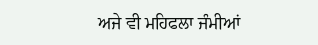ਅਜੇ ਵੀ ਮਹਿਫਲਾ ਜੰਮੀਆਂ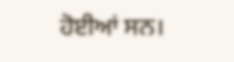ਹੋਈਆਂ ਸਨ।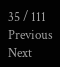35 / 111
Previous
Next